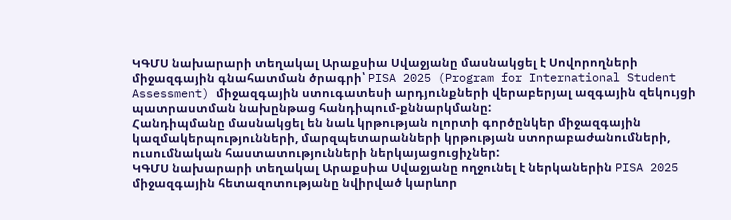ԿԳՄՍ նախարարի տեղակալ Արաքսիա Սվաջյանը մասնակցել է Սովորողների միջազգային գնահատման ծրագրի՝ PISA 2025 (Program for International Student Assessment) միջազգային ստուգատեսի արդյունքների վերաբերյալ ազգային զեկույցի պատրաստման նախընթաց հանդիպում-քննարկմանը:
Հանդիպմանը մասնակցել են նաև կրթության ոլորտի գործընկեր միջազգային կազմակերպությունների, մարզպետարանների կրթության ստորաբաժանումների, ուսումնական հաստատությունների ներկայացուցիչներ:
ԿԳՄՍ նախարարի տեղակալ Արաքսիա Սվաջյանը ողջունել է ներկաներին PISA 2025 միջազգային հետազոտությանը նվիրված կարևոր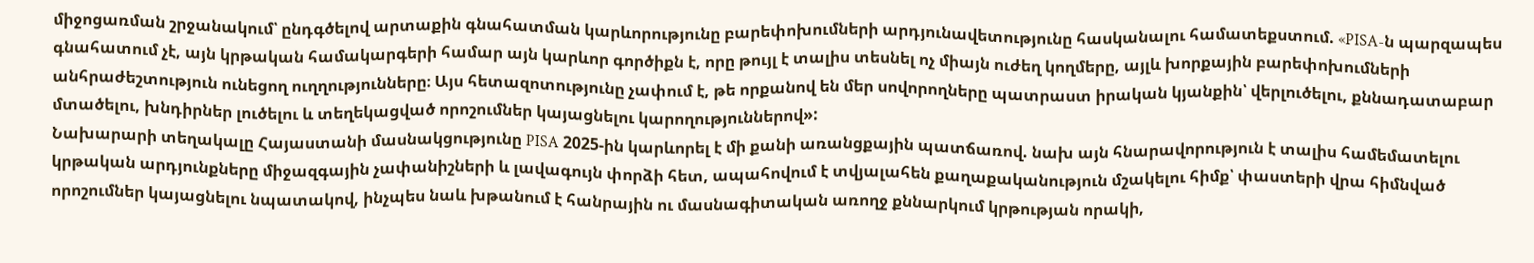միջոցառման շրջանակում՝ ընդգծելով արտաքին գնահատման կարևորությունը բարեփոխումների արդյունավետությունը հասկանալու համատեքստում. «PISA-ն պարզապես գնահատում չէ, այն կրթական համակարգերի համար այն կարևոր գործիքն է, որը թույլ է տալիս տեսնել ոչ միայն ուժեղ կողմերը, այլև խորքային բարեփոխումների անհրաժեշտություն ունեցող ուղղությունները։ Այս հետազոտությունը չափում է, թե որքանով են մեր սովորողները պատրաստ իրական կյանքին՝ վերլուծելու, քննադատաբար մտածելու, խնդիրներ լուծելու և տեղեկացված որոշումներ կայացնելու կարողություններով»:
Նախարարի տեղակալը Հայաստանի մասնակցությունը PISA 2025-ին կարևորել է մի քանի առանցքային պատճառով. նախ այն հնարավորություն է տալիս համեմատելու կրթական արդյունքները միջազգային չափանիշների և լավագույն փորձի հետ, ապահովում է տվյալահեն քաղաքականություն մշակելու հիմք՝ փաստերի վրա հիմնված որոշումներ կայացնելու նպատակով, ինչպես նաև խթանում է հանրային ու մասնագիտական առողջ քննարկում կրթության որակի,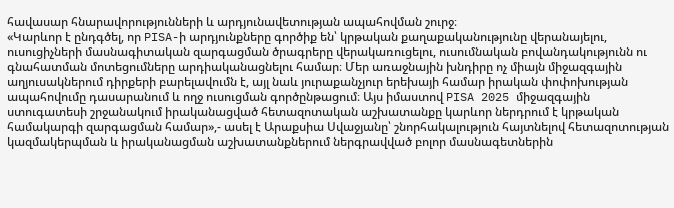հավասար հնարավորությունների և արդյունավետության ապահովման շուրջ։
«Կարևոր է ընդգծել, որ PISA-ի արդյունքները գործիք են՝ կրթական քաղաքականությունը վերանայելու, ուսուցիչների մասնագիտական զարգացման ծրագրերը վերակառուցելու, ուսումնական բովանդակությունն ու գնահատման մոտեցումները արդիականացնելու համար։ Մեր առաջնային խնդիրը ոչ միայն միջազգային աղյուսակներում դիրքերի բարելավումն է, այլ նաև յուրաքանչյուր երեխայի համար իրական փոփոխության ապահովումը դասարանում և ողջ ուսուցման գործընթացում։ Այս իմաստով PISA 2025 միջազգային ստուգատեսի շրջանակում իրականացված հետազոտական աշխատանքը կարևոր ներդրում է կրթական համակարգի զարգացման համար»,- ասել է Արաքսիա Սվաջյանը՝ շնորհակալություն հայտնելով հետազոտության կազմակերպման և իրականացման աշխատանքներում ներգրավված բոլոր մասնագետներին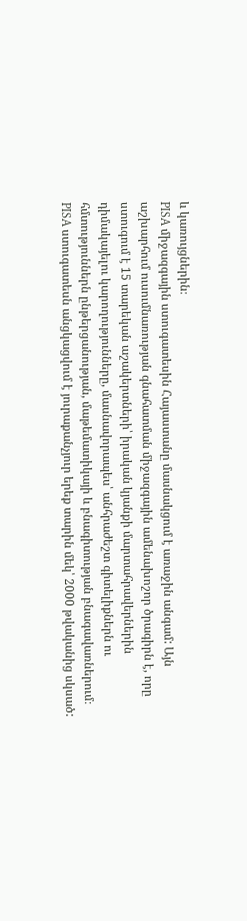և կառույցներին։
PISA միջազգային ստուգատեսին Հայաստանը մասնակցում է առաջին անգամ: Այն աշխարհում ուսումնառության գնահատման միջազգային ամենախոշոր ծրագիրն է, որը ստուգում է 15 տարեկան աշակերտների՝ իրական կյանքի մարտահրավերներին դիմակայելու կարողությունները, մասնավորապես՝ անհրաժեշտ գիտելիքներն ու հմտություններն ընթերցանության, մաթեմատիկայի և բնագիտության բնագավառներում։
PISA ստուգատեսն անցկացվում է յուրաքանչյուր երեք տարին մեկ՝ 2000 թվականից սկսած: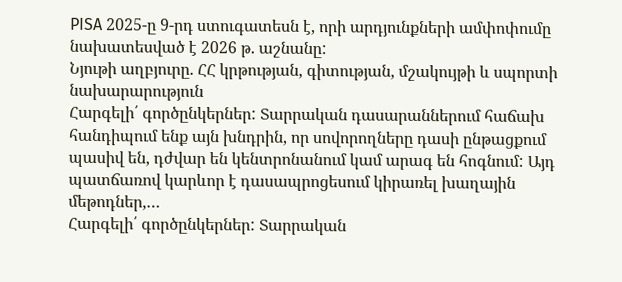PISA 2025-ը 9-րդ ստուգատեսն է, որի արդյունքների ամփոփումը նախատեսված է 2026 թ. աշնանը:
Նյութի աղբյուրը. ՀՀ կրթության, գիտության, մշակույթի և սպորտի նախարարություն
Հարգելի՛ գործընկերներ: Տարրական դասարաններում հաճախ հանդիպում ենք այն խնդրին, որ սովորողները դասի ընթացքում պասիվ են, դժվար են կենտրոնանում կամ արագ են հոգնում: Այդ պատճառով կարևոր է դասապրոցեսում կիրառել խաղային մեթոդներ,…
Հարգելի՛ գործընկերներ: Տարրական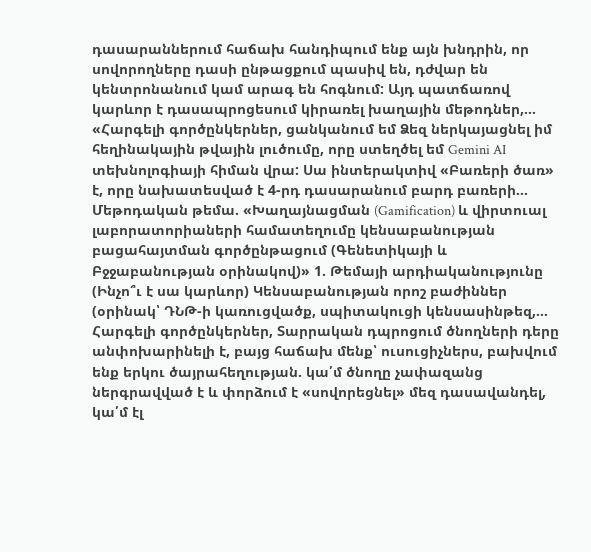դասարաններում հաճախ հանդիպում ենք այն խնդրին, որ սովորողները դասի ընթացքում պասիվ են, դժվար են կենտրոնանում կամ արագ են հոգնում: Այդ պատճառով կարևոր է դասապրոցեսում կիրառել խաղային մեթոդներ,…
«Հարգելի գործընկերներ, ցանկանում եմ Ձեզ ներկայացնել իմ հեղինակային թվային լուծումը, որը ստեղծել եմ Gemini AI տեխնոլոգիայի հիման վրա: Սա ինտերակտիվ «Բառերի ծառ» է, որը նախատեսված է 4-րդ դասարանում բարդ բառերի…
Մեթոդական թեմա. «Խաղայնացման (Gamification) և վիրտուալ լաբորատորիաների համատեղումը կենսաբանության բացահայտման գործընթացում (Գենետիկայի և Բջջաբանության օրինակով)» 1. Թեմայի արդիականությունը (Ինչո՞ւ է սա կարևոր) Կենսաբանության որոշ բաժիններ (օրինակ՝ ԴՆԹ-ի կառուցվածք, սպիտակուցի կենսասինթեզ,…
Հարգելի գործընկերներ, Տարրական դպրոցում ծնողների դերը անփոխարինելի է, բայց հաճախ մենք՝ ուսուցիչներս, բախվում ենք երկու ծայրահեղության. կա՛մ ծնողը չափազանց ներգրավված է և փորձում է «սովորեցնել» մեզ դասավանդել, կա՛մ էլ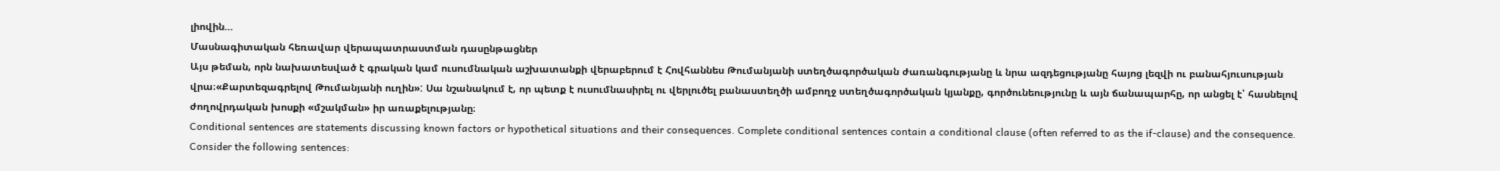լիովին…
Մասնագիտական հեռավար վերապատրաստման դասընթացներ
Այս թեման, որն նախատեսված է գրական կամ ուսումնական աշխատանքի վերաբերում է Հովհաննես Թումանյանի ստեղծագործական ժառանգությանը և նրա ազդեցությանը հայոց լեզվի ու բանահյուսության վրա։«Քարտեզագրելով Թումանյանի ուղին»: Սա նշանակում է, որ պետք է ուսումնասիրել ու վերլուծել բանաստեղծի ամբողջ ստեղծագործական կյանքը, գործունեությունը և այն ճանապարհը, որ անցել է՝ հասնելով ժողովրդական խոսքի «մշակման» իր առաքելությանը։
Conditional sentences are statements discussing known factors or hypothetical situations and their consequences. Complete conditional sentences contain a conditional clause (often referred to as the if-clause) and the consequence. Consider the following sentences: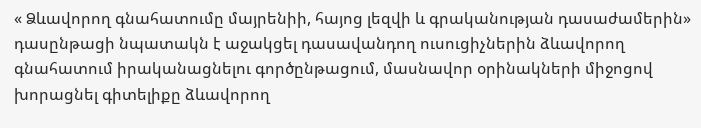« Ձևավորող գնահատումը մայրենիի, հայոց լեզվի և գրականության դասաժամերին» դասընթացի նպատակն է աջակցել դասավանդող ուսուցիչներին ձևավորող գնահատում իրականացնելու գործընթացում, մասնավոր օրինակների միջոցով խորացնել գիտելիքը ձևավորող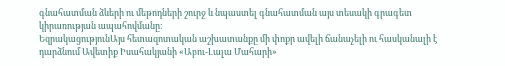գնահատման ձևերի ու մեթոդների շուրջ և նպաստել գնահատման այս տեսակի գրագետ կիրառության ապահովմանը։
ԵզրակացությունԱյս հետազոտական աշխատանքը մի փոքր ավելի ճանաչելի ու հասկանալի է դարձնում Ավետիք Իսահակյանի «Աբու-Լալա Մահարի»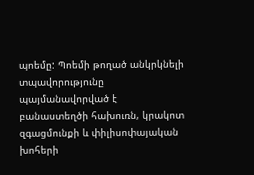պոեմը: Պոեմի թողած անկրկնելի տպավորությունը պայմանավորված է բանաստեղծի հախուռն, կրակոտ զգացմունքի և փիլիսոփայական խոհերի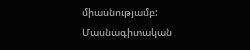միասնությամբ:
Մասնագիտական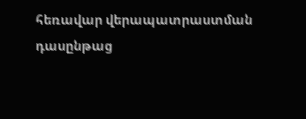հեռավար վերապատրաստման դասընթաց